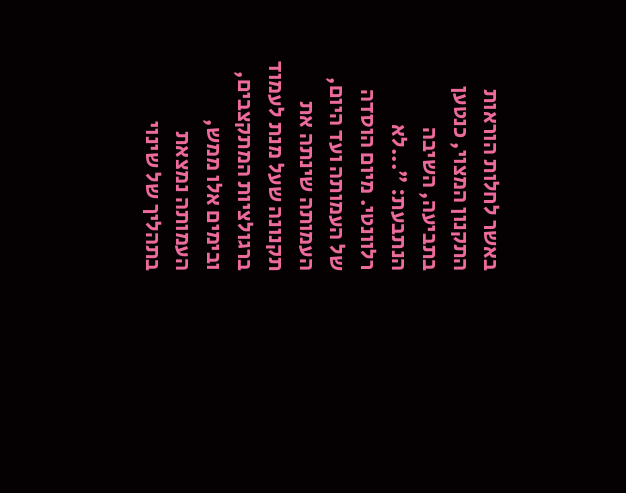באשר לחלות הוראות התקנון המצוי, כנטען בתביעה, השיבה הנתבעת: "...לא רלוונטי. מיום הוסדה של העמותה ועד היום, העמותה שינתה את תקנונה שעל מנת לעמוד ברגולציות המתקצבים, ובימים אלו ממש, העמותה נמצאת בתהליך של שינוי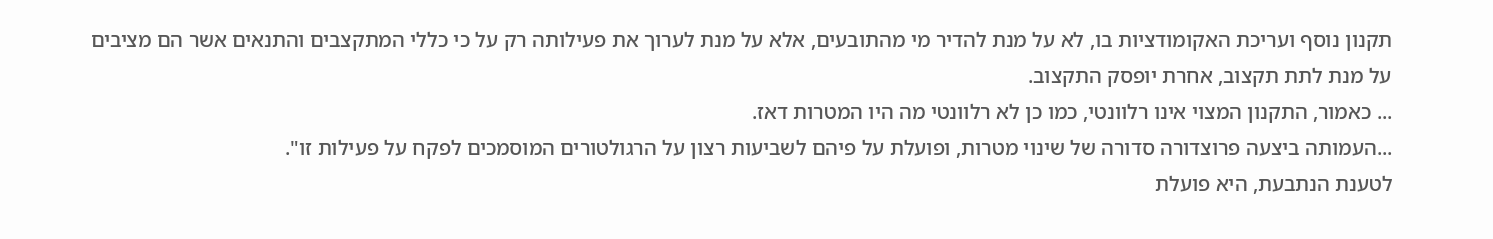תקנון נוסף ועריכת האקומודציות בו, לא על מנת להדיר מי מהתובעים, אלא על מנת לערוך את פעילותה רק על כי כללי המתקצבים והתנאים אשר הם מציבים על מנת לתת תקצוב, אחרת יופסק התקצוב.
... כאמור, התקנון המצוי אינו רלוונטי, כמו כן לא רלוונטי מה היו המטרות דאז.
...העמותה ביצעה פרוצדורה סדורה של שינוי מטרות, ופועלת על פיהם לשביעות רצון על הרגולטורים המוסמכים לפקח על פעילות זו".
לטענת הנתבעת, היא פועלת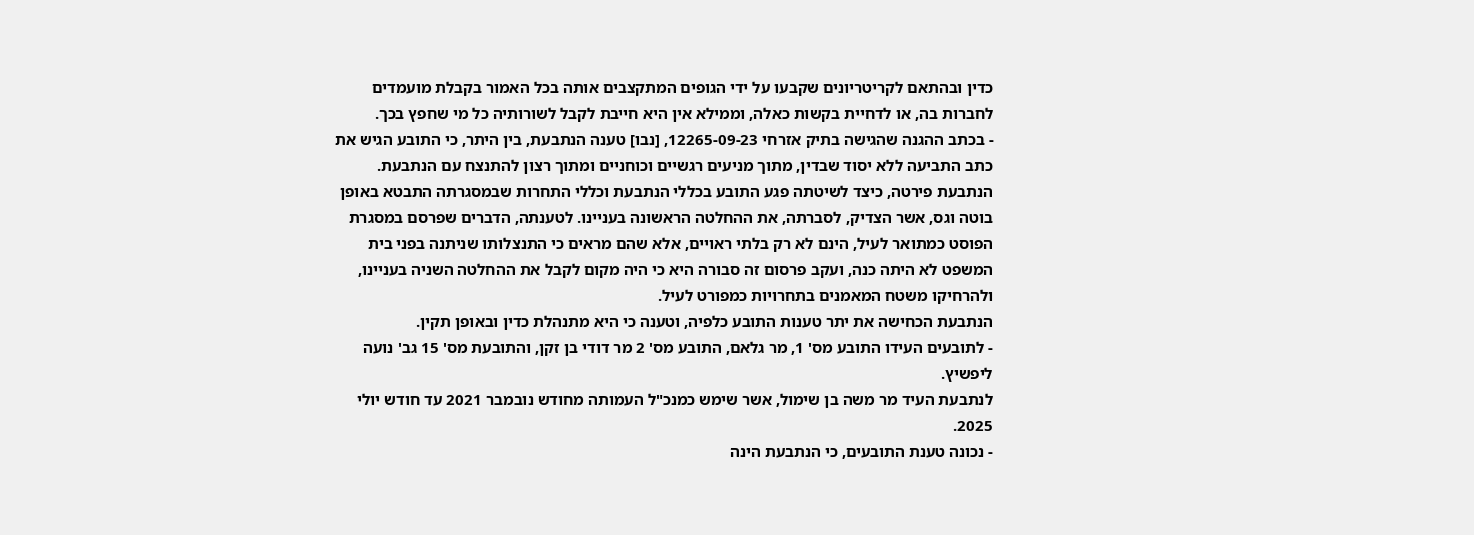כדין ובהתאם לקריטריונים שקבעו על ידי הגופים המתקצבים אותה בכל האמור בקבלת מועמדים לחברות בה, או לדחיית בקשות כאלה, וממילא אין היא חייבת לקבל לשורותיה כל מי שחפץ בכך.
- בכתב ההגנה שהגישה בתיק אזרחי 12265-09-23, [נבו] טענה הנתבעת, בין היתר, כי התובע הגיש את כתב התביעה ללא יסוד שבדין, מתוך מניעים רגשיים וכוחניים ומתוך רצון להתנצח עם הנתבעת.
הנתבעת פירטה, כיצד לשיטתה פגע התובע בכללי הנתבעת וכללי התחרות שבמסגרתה התבטא באופן בוטה וגס, אשר הצדיק, לסברתה, את ההחלטה הראשונה בעניינו. לטענתה, הדברים שפרסם במסגרת הפוסט כמתואר לעיל, הינם לא רק בלתי ראויים, אלא שהם מראים כי התנצלותו שניתנה בפני בית המשפט לא היתה כנה, ועקב פרסום זה סבורה היא כי היה מקום לקבל את ההחלטה השניה בעניינו, ולהרחיקו משטח המאמנים בתחרויות כמפורט לעיל.
הנתבעת הכחישה את יתר טענות התובע כלפיה, וטענה כי היא מתנהלת כדין ובאופן תקין.
- לתובעים העידו התובע מס' 1, מר גלאם, התובע מס' 2 מר דודי בן זקן, והתובעת מס' 15 גב' נועה ליפשיץ.
לנתבעת העיד מר משה בן שימול, אשר שימש כמנכ"ל העמותה מחודש נובמבר 2021 עד חודש יולי 2025.
- נכונה טענת התובעים, כי הנתבעת הינה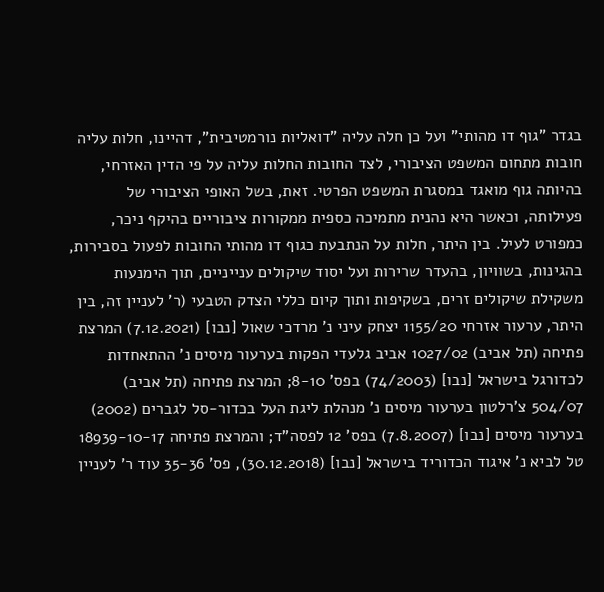בגדר "גוף דו מהותי" ועל כן חלה עליה "דואליות נורמטיבית", דהיינו, חלות עליה חובות מתחום המשפט הציבורי, לצד החובות החלות עליה על פי הדין האזרחי, בהיותה גוף מואגד במסגרת המשפט הפרטי. זאת, בשל האופי הציבורי של פעילותה, וכאשר היא נהנית מתמיכה כספית ממקורות ציבוריים בהיקף ניכר, כמפורט לעיל. בין היתר, חלות על הנתבעת כגוף דו מהותי החובות לפעול בסבירות, בהגינות, בשוויון, בהעדר שרירות ועל יסוד שיקולים ענייניים, תוך הימנעות משקילת שיקולים זרים, בשקיפות ותוך קיום כללי הצדק הטבעי (ר' לעניין זה, בין היתר, ערעור אזרחי 1155/20 יצחק עיני נ' מרדכי שאול [נבו] (7.12.2021) המרצת פתיחה (תל אביב) 1027/02 אביב גלעדי הפקות בערעור מיסים נ' ההתאחדות לכדורגל בישראל [נבו] (74/2003) בפס' 8-10; המרצת פתיחה (תל אביב) 504/07 צ'רלטון בערעור מיסים נ' מנהלת ליגת העל בכדור-סל לגברים (2002) בערעור מיסים [נבו] (7.8.2007) בפס' 12 לפסה"ד; והמרצת פתיחה 18939-10-17 טל לביא נ' איגוד הכדוריד בישראל [נבו] (30.12.2018), פס' 35-36 עוד ר' לעניין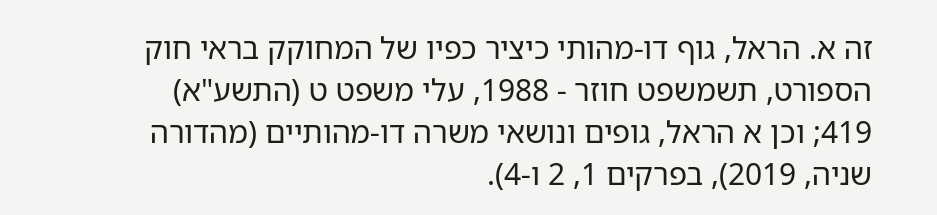זה א. הראל, גוף דו-מהותי כיציר כפיו של המחוקק בראי חוק הספורט, תשמשפט חוזר - 1988, עלי משפט ט (התשע"א) 419; וכן א הראל, גופים ונושאי משרה דו-מהותיים (מהדורה שניה, 2019), בפרקים 1, 2 ו-4).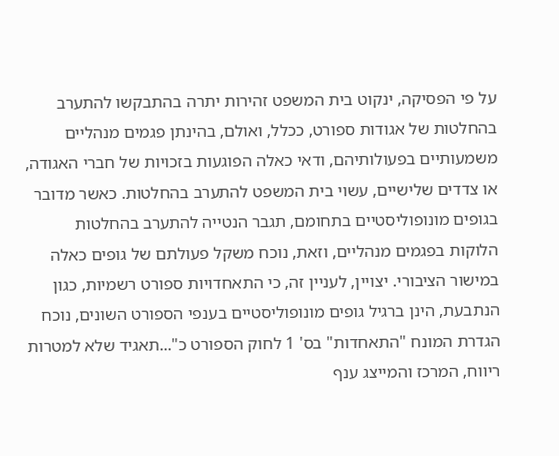על פי הפסיקה, ינקוט בית המשפט זהירות יתרה בהתבקשו להתערב בהחלטות של אגודות ספורט, ככלל, ואולם, בהינתן פגמים מנהליים משמעותיים בפעולותיהם, ודאי כאלה הפוגעות בזכויות של חברי האגודה, או צדדים שלישיים, עשוי בית המשפט להתערב בהחלטות. כאשר מדובר בגופים מונופוליסטיים בתחומם, תגבר הנטייה להתערב בהחלטות הלוקות בפגמים מנהליים, וזאת, נוכח משקל פעולתם של גופים כאלה במישור הציבורי. יצויין, לעניין זה, כי התאחדויות ספורט רשמיות, כגון הנתבעת, הינן ברגיל גופים מונופוליסטיים בענפי הספורט השונים, נוכח הגדרת המונח "התאחדות" בס' 1 לחוק הספורט כ"...תאגיד שלא למטרות ריווח, המרכז והמייצג ענף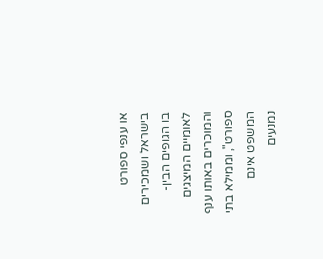או ענפי ספורט בישראל ושמכירים בו הגופים הבין-לאומיים המיצגים והמוכרים באותו ענף ספורט", וממילא בתי המשפט אינם נמנעים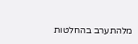מלהתערב בהחלטות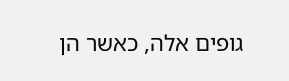גופים אלה, כאשר הן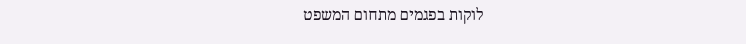לוקות בפגמים מתחום המשפט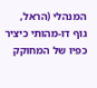המנהלי (הראל, גוף דו-מהותי כיציר כפיו של המחוקק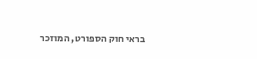בראי חוק הספורט, המוזכר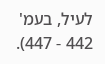לעיל, בעמ' 442 - 447).